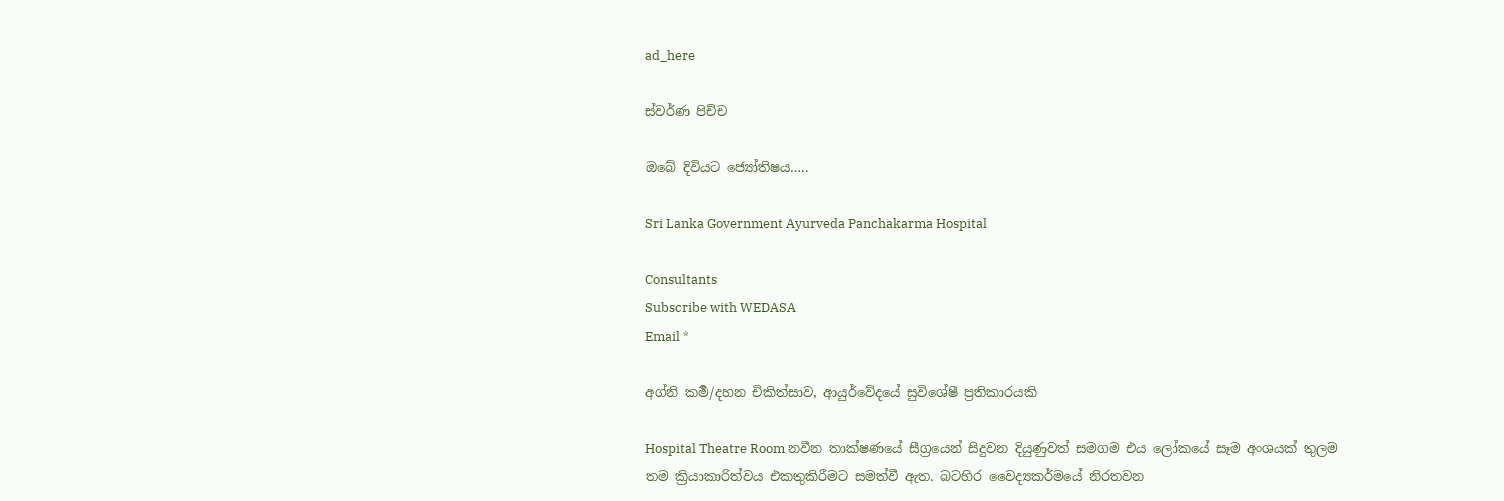ad_here

ස්වර්ණ පිච්ච

ඔබේ දිවියට ජ්‍යෝතිෂය…..

Sri Lanka Government Ayurveda Panchakarma Hospital

Consultants
Subscribe with WEDASA
Email *

අග්නි කර්‍ම/දහන චිකිත්සාව, ආයුර්වේදයේ සුවිශේෂී ප්‍රතිකාරයකි

Hospital Theatre Room නවීන තාක්ෂණයේ සීග්‍රයෙන් සිදුවන දියුණුවත් සමගම එය ලෝකයේ සෑම අංශයක් තුලම තම ක්‍රියාකාරිත්වය එකතුකිරීමට සමත්වී ඇත. බටහිර වෛද්‍යකර්මයේ නිරතවන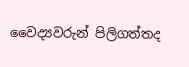වෛද්‍යවරුන් පිලිගත්තද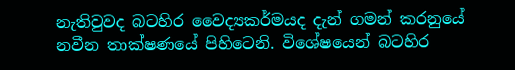නැතිවුවද බටහිර වෛද්‍යකර්මයද දැන් ගමන් කරනුයේ නවීන තාක්ෂණයේ පිහිටෙනි. විශේෂයෙන් බටහිර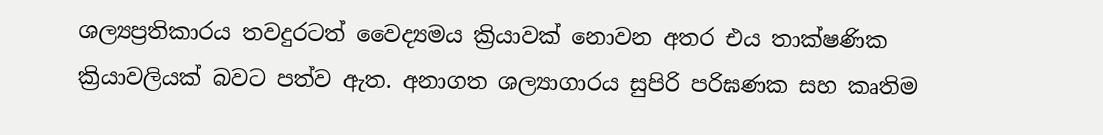ශල්‍යප්‍රතිකාරය තවදුරටත් වෛද්‍යමය ක්‍රියාවක් නොවන අතර එය තාක්ෂණික ක්‍රියාවලියක් බවට පත්ව ඇත. අනාගත ශල්‍යාගාරය සුපිරි පරිඝණක සහ කෘතිම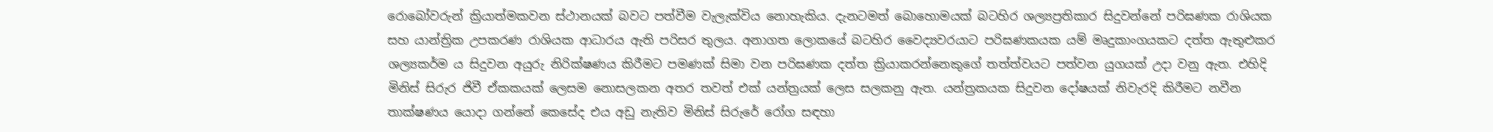රොබෝවරුන් ක්‍රියාත්මකවන ස්ථානයක් බවට පත්වීම වැලැක්විය නොහැකිය. දැනටමත් බොහොමයක් බටහිර ශල්‍යප්‍රතිකාර සිදුවන්නේ පරිඝණක රාශියක සහ යාන්ත්‍රික උපකරණ රාශියක ආධාරය ඇති පරිසර තුලය. අනාගත ලොකයේ බටහිර වෛද්‍යවරයාට පරිඝණකයක යම් මෘදුකාංගයකට දත්ත ඇතුළුකර ශල්‍යකර්ම ය සිදුවන අයුරු නිරික්ෂණය කිරීමට පමණක් සිමා වන පරිඝණක දත්ත ක්‍රියාකරන්නෙකුගේ තත්ත්වයට පත්වන යුගයක් උදා වනු ඇත. එහිදි මිනිස් සිරුර ජිවී ඒකකයක් ලෙසම නොසලකන අතර තවත් එක් යන්ත්‍රයක් ලෙස ‍සලකනු ඇත. යන්ත්‍රකයක සිදුවන දෝෂයක් නිවැරදි කිරීමට නවීන තාක්ෂණය යොදා ගන්නේ කෙසේද එය අඩු නැතිව මිනිස් සිරුරේ රෝග සඳහා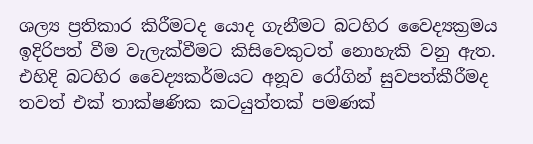ශල්‍ය ප්‍රතිකාර කිරීමටද යොද ගැනීමට බටහිර වෛද්‍යක්‍රමය ඉදිරිපත් වීම වැලැක්වීමට කිසිවෙකුටත් නොහැකි වනු ඇත. එහිදි බටහිර වෛද්‍යකර්මයට අනූව රෝගින් සුවපත්කීරීමද තවත් එක් තාක්ෂණික කටයුත්තක් පමණක්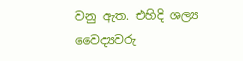වනු ඇත. එහිදි ශල්‍ය වෛද්‍යවරු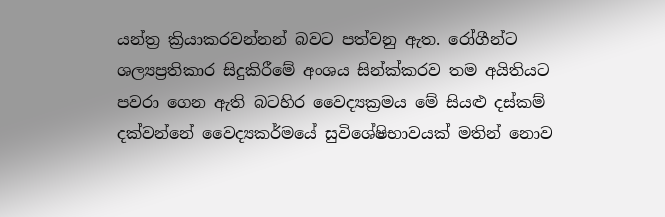යන්ත්‍ර ක්‍රියාකරවන්නන් බවට පත්වනු ඇත. රෝගීන්ට ශල්‍යප්‍රතිකාර සිදුකිරීමේ අංශය සින්ක්කරව තම අයිතියට පවරා ගෙන ඇති බටහිර වෛද්‍යක්‍රමය මේ සියළු දස්කම් දක්වන්නේ වෛද්‍යකර්මයේ සුවිශේෂිභාවයක් මතින් නොව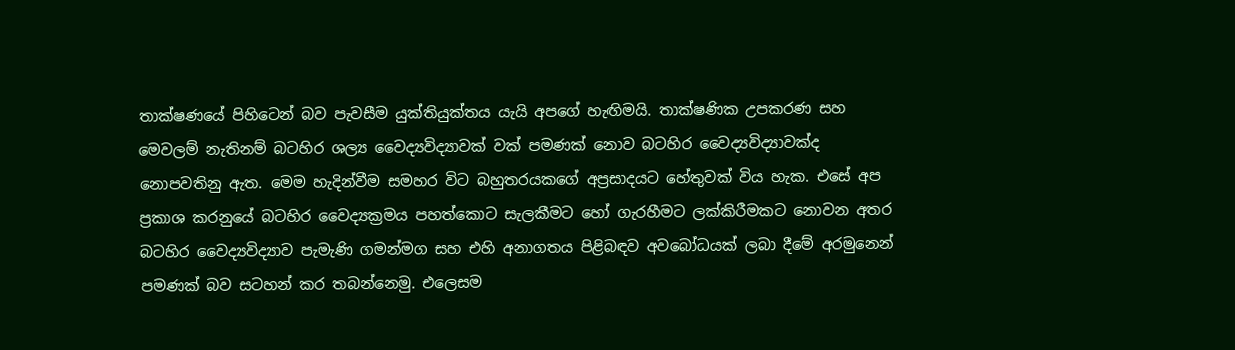තාක්ෂණයේ පිහිටෙන් බව පැවසීම යුක්තියුක්තය යැයි අපගේ හැඟිමයි. තාක්ෂණික උපකරණ සහ මෙවලම් නැතිනම් බටහිර ශල්‍ය වෛද්‍යවිද්‍යාවක් වක් පමණක් නොව බටහිර වෛද්‍යවිද්‍යාවක්ද නොපවතිනු ඇත. මෙම හැදින්වීම සමහර විට බහුතරයකගේ අප්‍රසාදයට හේතුවක් විය හැක. එසේ අප ප්‍රකාශ කරනුයේ බටහිර වෛද්‍යක්‍රමය පහත්කොට සැලකීමට හෝ ගැරහීමට ලක්කිරීමකට නොවන අතර බටහිර වෛද්‍යවිද්‍යාව පැමැණි ගමන්මග සහ එහි අනාගතය පිළිබඳව අවබෝධයක් ලබා දීමේ අරමුනෙන් පමණක් බව සටහන් කර තබන්නෙමු. එලෙසම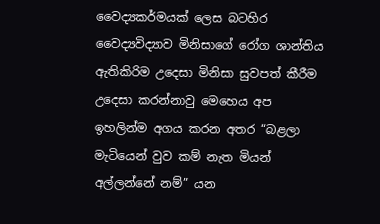වෛද්‍යකර්මයක් ලෙස බටහිර වෛද්‍යවිද්‍යාව මිනිසාගේ රෝග ශාන්තිය ඇතිකිරිම උදෙසා මිනිසා සුවපත් කීරීම උදෙසා කරන්නාවු මෙහෙය අප ඉහලින්ම අගය කරන අතර “බළලා මැටියෙන් වුව කම් නැත මියන් අල්ලන්නේ නම්” යන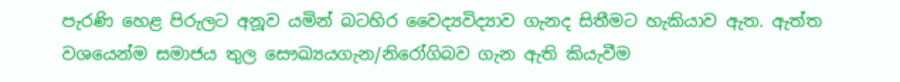පැරණි හෙළ පිරුලට අනූව යමින් බටහිර වෛද්‍යවිද්‍යාව ගැනද සිතීමට හැකියාව ඇත. ඇත්ත වශයෙන්ම සමාජය තුල සෞඛ්‍යයගැන/නිරෝගිබව ගැන ඇති කියැවීම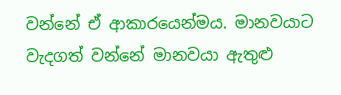වන්නේ ඒ ආකාරයෙන්මය. මානවයාට වැදගත් වන්නේ මානවයා ඇතුළු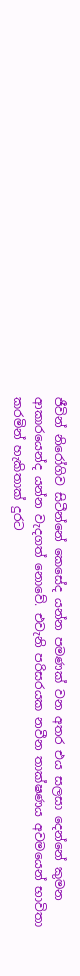ජීවින් නිරෝගිව සිටීන්නේ කෙසේද යන්න පමණක් වන අතර එය සලසා දෙන්නේ කුමන ආකාරයෙන්ද යන්න වැදගත් නොවේ. එවැනි පරිසරයක නවීන තාක්ෂණය අවමයෙන් භාවිතා කරමින් හැකිතාක් දුරට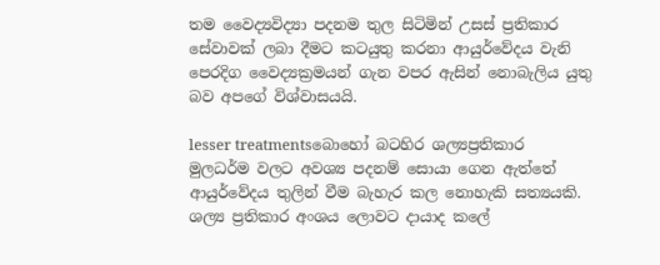තම වෛද්‍යවිද්‍යා පදනම තුල සිටිමින් උසස් ප්‍රතිකාර සේවාවක් ලබා දීමට කටයුතු කරනා ආයුර්වේදය වැනි පෙරදිග වෛද්‍යක්‍රමයන් ගැන වපර ඇසින් නොබැලිය යුතු බව අපගේ විශ්වාසයයි.

lesser treatmentsබොහෝ බටහිර ශල්‍යප්‍රතිකාර මුලධර්ම වලට අවශ්‍ය පදනම් සොයා ගෙන ඇත්තේ ආයුර්වේදය තුලින් වීම බැහැර කල නොහැකි සත්‍යයකි. ශල්‍ය ප්‍රතිකාර අංශය ලොවට දායාද කලේ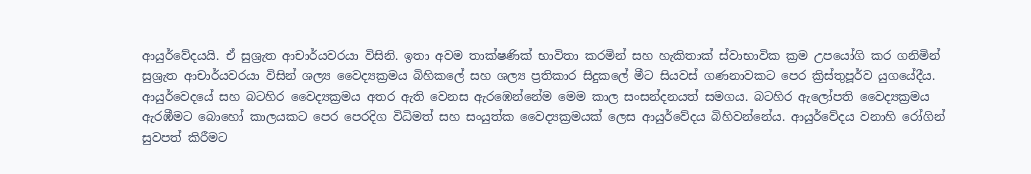ආයුර්වේදයයි. ඒ සුශ්‍රැත ආචාර්යවරයා විසිනි. ඉතා අවම තාක්ෂණික් භාවිතා කරමින් සහ හැකිතාක් ස්වාභාවික ක්‍රම උපයෝගි කර ගනිමින් සුශ්‍රැත ආචාර්යවරයා විසින් ශල්‍ය වෛද්‍යක්‍රමය බිහිකලේ සහ ශල්‍ය ප්‍රතිකාර සිදුකලේ මීට සියවස් ගණනාවකට පෙර ක්‍රිස්තුපූර්ව යුගයේදීය. ආයුර්වෙදයේ සහ බටහිර වෛද්‍යක්‍රමය අතර ඇති වෙනස ඇරඹෙන්නේම මෙම කාල සංසන්දනයත් සමගය. බටහිර ඇලෝපති වෛද්‍යක්‍රමය ඇරඹීමට බොහෝ කාලයකට පෙර පෙරදිග විධිමත් සහ සංයුත්ක වෛද්‍යක්‍රමයක් ලෙස ආයුර්වේදය බිහිවන්නේය. ආයුර්වේදය වනාහි රෝගින් සුවපත් කිරීමට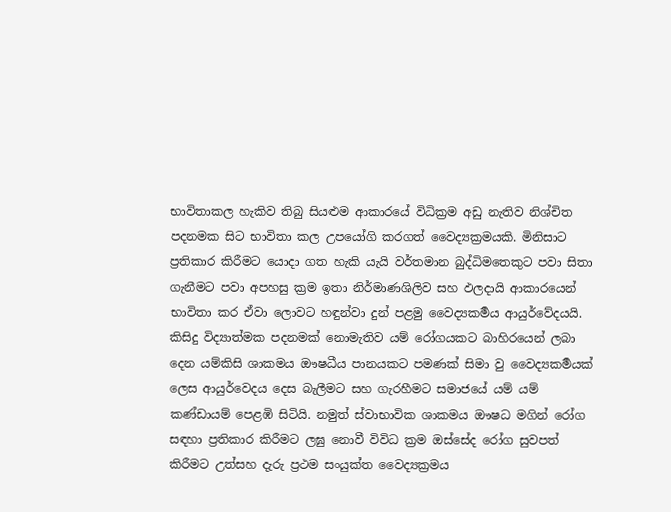භාවිතාකල හැකිව තිබු සියළුම ආකාරයේ විධික්‍රම අඩු නැතිව නිශ්චිත පදනමක සිට භාවිතා කල උපයෝගි කරගත් වෛද්‍යක්‍රමයකි. මිනිසාට ප්‍රතිකාර කිරීමට යොදා ගත හැකි යැයි වර්තමාන බුද්ධිමතෙකුට පවා සිතා ගැනීමට පවා අපහසු ක්‍රම ඉතා නිර්මාණශිලිව සහ ඵලදායි ආකාරයෙන් භාවිතා කර ඒවා ලොවට හඳුන්වා දුන් පළමු වෛද්‍යකර්‍මය ආයුර්වේදයයි.
කිසිදු විද්‍යාත්මක පදනමක් නොමැතිව යම් රෝගයකට බාහිරයෙන් ලබා දෙන යම්කිසි ශාකමය ඖෂධීය පානයකට පමණක් සිමා වු වෛද්‍යකර්‍මයක් ලෙස ආයුර්වෙදය දෙස බැලීමට සහ ගැරහීමට සමාජයේ යම් යම් කණ්ඩායම් පෙළඹි සිටියි. නමුත් ස්වාභාවික ශාකමය ඖෂධ මගින් රෝග සඳහා ප්‍රතිකාර කිරීමට ලඝු නොවී විවිධ ක්‍රම ඔස්සේද රෝග සුවපත් කිරීමට උත්සහ දැරු ප්‍රථම සංයුක්ත වෛද්‍යක්‍රමය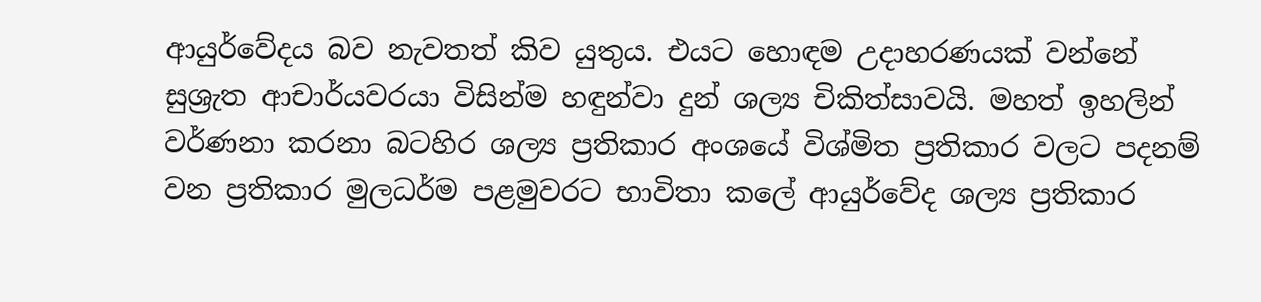ආයුර්වේදය බව නැවතත් කිව යුතුය. එයට හොඳම උදාහරණයක් වන්නේ සුශ්‍රැත ආචාර්යවරයා විසින්ම හඳුන්වා දුන් ශල්‍ය චිකිත්සාවයි. මහත් ඉහලින් වර්ණනා කරනා බටහිර ශල්‍ය ප්‍රතිකාර අංශයේ විශ්මිත ප්‍රතිකාර වලට පදනම් වන ප්‍රතිකාර මුලධර්ම පළමුවරට භාවිතා කලේ ආයුර්වේද ශල්‍ය ප්‍රතිකාර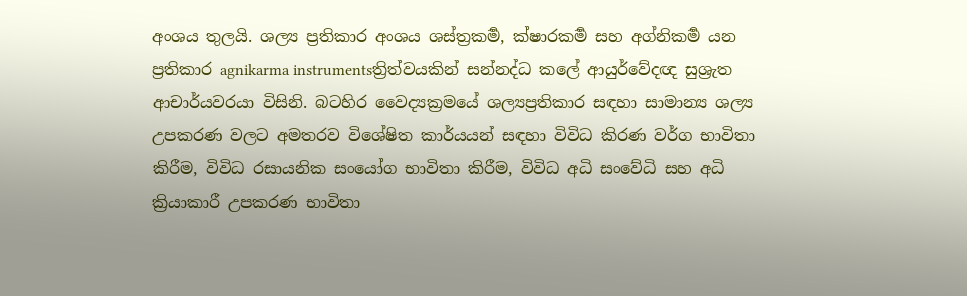අංශය තුලයි. ශල්‍ය ප්‍රතිකාර අංශය ශස්ත්‍රකර්‍ම, ක්ෂාරකර්‍ම සහ අග්නිකර්‍ම යන ප්‍රතිකාර agnikarma instrumentsත්‍රිත්වයකින් සන්නද්ධ කලේ ආයුර්වේදඥ සුශ්‍රැත ආචාර්යවරයා විසිනි. බටහිර වෛද්‍යක්‍රමයේ ශල්‍යප්‍රතිකාර සඳහා සාමාන්‍ය ශල්‍ය උපකරණ වලට අමතරව විශේෂිත කාර්යයන් සඳහා විවිධ කිරණ වර්ග භාවිතා කිරීම, විවිධ රසායනික සංයෝග භාවිතා කිරීම, විවිධ අධි සංවේධි සහ අධි ක්‍රියාකාරී උපකරණ භාවිතා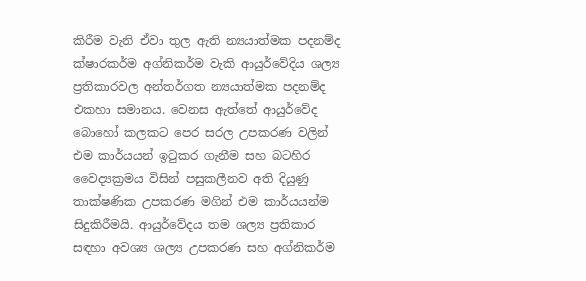කිරීම වැනි ඒවා තුල ඇති න්‍යයාත්මක පදනම්ද ක්ෂාරකර්ම අග්නිකර්ම වැකි ආයුර්වේදිය ශල්‍ය ප්‍රතිකාරවල අන්තර්ගත න්‍යයාත්මක පදනම්ද එකහා සමානය. වෙනස ඇත්තේ ආයුර්වේද බොහෝ කලකට පෙර සරල උපකරණ වලින් එම කාර්යයන් ඉටුකර ගැනීම සහ බටහිර වෛද්‍යක්‍රමය විසින් පසුකලීනව අති දියුණු තාක්ෂණික උපකරණ මගින් එම කාර්යයන්ම සිදුකිරීමයි. ආයුර්වේදය තම ශල්‍ය ප්‍රතිකාර සඳහා අවශ්‍ය ශල්‍ය උපකරණ සහ අග්නිකර්ම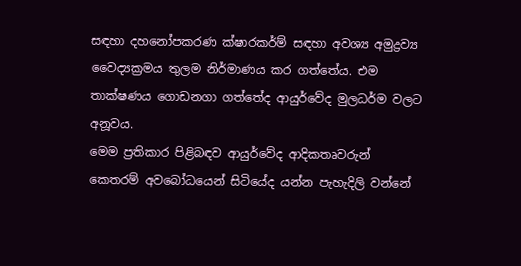සඳහා දහනෝපකරණ ක්ෂාරකර්ම් සඳහා අවශ්‍ය අමුද්‍රව්‍ය වෛද්‍යක්‍රමය තුලම නිර්මාණය කර ගත්තේය. එම තාක්ෂණය ගොඩනගා ගත්තේද ආයුර්වේද මුලධර්ම වලට අනූවය.
මෙම ප්‍රතිකාර පිළිබඳව ආයුර්වේද ආදිකතෘවරුන් කෙතරම් අවබෝධයෙන් සිටියේද යන්න පැහැදිලි වන්නේ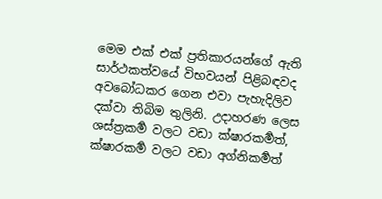මෙම එක් එක් ප්‍රතිකාරයන්ගේ ඇති සාර්ථකත්වයේ විභවයන් පිළිබඳවද අවබෝධකර ගෙන එවා පැහැදිලිව දක්වා තිබිම තුලිනි. උදාහරණ ලෙස ශස්ත්‍රකර්‍ම වලට වඩා ක්ෂාරකර්‍මත්, ක්ෂාරකර්‍ම වලට වඩා අග්නිකර්‍මත්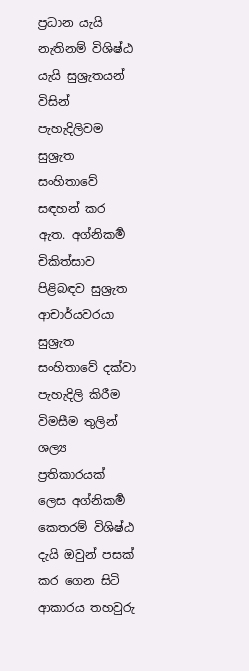ප්‍රධාන යැයි නැතිනම් විශිෂ්ඨ යැයි සුශ්‍රැතයන් විසින් පැහැදිලිවම සුශ්‍රැත සංහිතාවේ සඳහන් කර ඇත. අග්නිකර්‍ම චිකිත්සාව පිළිබඳව සුශ්‍රැත ආචාර්යවරයා සුශ්‍රැත සංහිතාවේ දක්වා පැහැදිලි කිරීම විමසීම තුලින් ශල්‍ය ප්‍රතිකාරයක් ලෙස අග්නිකර්‍ම කෙතරම් විශිෂ්ඨ දැයි ඔවුන් පසක් කර ගෙන සිටි ආකාරය තහවුරු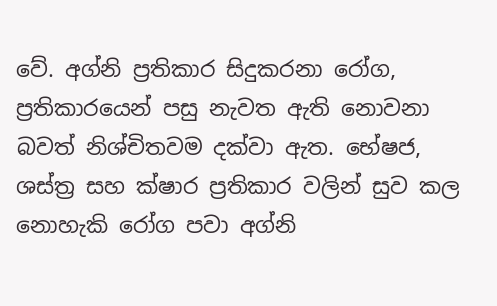වේ. අග්නි ප්‍රතිකාර සිදුකරනා රෝග, ප්‍රතිකාරයෙන් පසු නැවත ඇති නොවනා බවත් නිශ්චිතවම දක්වා ඇත. භේෂජ, ශස්ත්‍ර සහ ක්ෂාර ප්‍රතිකාර වලින් සුව කල නොහැකි රෝග පවා අග්නි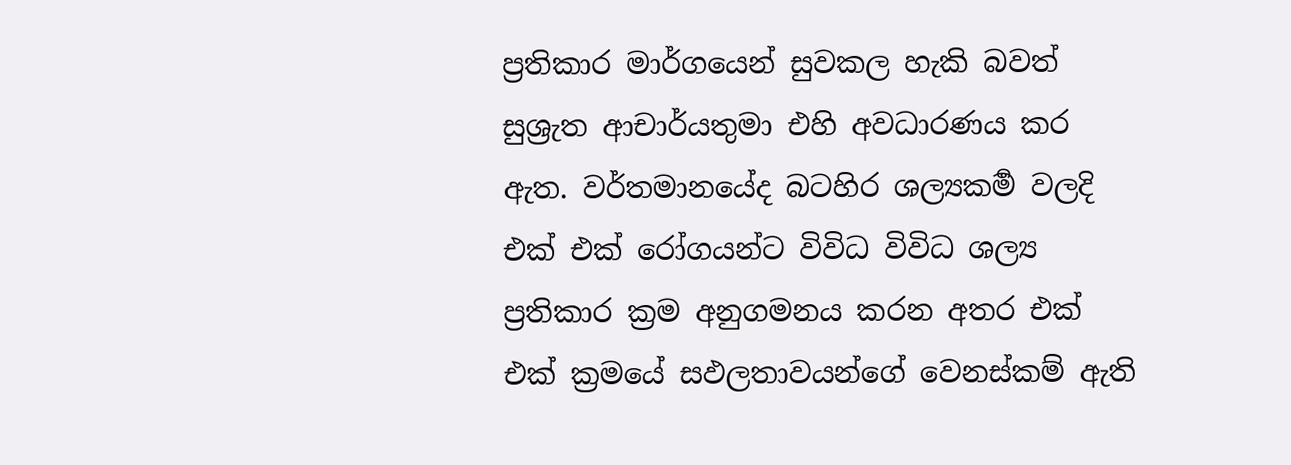ප්‍රතිකාර මාර්ගයෙන් සුවකල හැකි බවත් සුශ්‍රැත ආචාර්යතුමා එහි අවධාරණය කර ඇත. වර්තමානයේද බටහිර ශල්‍යකර්‍ම වලදි එක් එක් රෝගයන්ට විවිධ විවිධ ශල්‍ය ප්‍රතිකාර ක්‍රම අනුගමනය කරන අතර එක් එක් ක්‍රමයේ සඵලතාවයන්ගේ වෙනස්කම් ඇති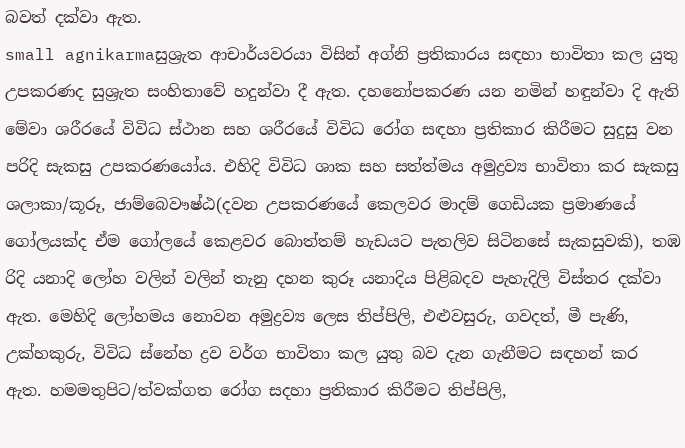බවත් දක්වා ඇත.
small agnikarmaසුශ්‍රැත ආචාර්යවරයා විසින් අග්නි ප්‍රතිකාරය සඳහා භාවිතා කල යුතු උපකරණද සුශ්‍රැත සංහිතාවේ හදුන්වා දී ඇත. දහනෝපකරණ යන නමින් හඳුන්වා දි ඇති මේවා ශරීරයේ විවිධ ස්ථාන සහ ශරීරයේ විවිධ රෝග සඳහා ප්‍රතිකාර කිරීමට සුදුසු වන පරිදි සැකසු උපකරණයෝය. එහිදි විවිධ ශාක සහ සත්ත්මය අමුද්‍රව්‍ය භාවිතා කර සැකසු ශලාකා/කූරූ, ජාම්බෙවෟෂ්ඨ(දවන උපකරණයේ කෙලවර මාදම් ගෙඩියක ප්‍රමාණයේ ගෝලයක්ද ඒම ගෝලයේ කෙළවර බොත්තම් හැඩයට පැතලිව සිටිනසේ සැකසුවකි), තඹ රිදි යනාදි ලෝහ වලින් වලින් තැනු දහන කුරූ යනාදිය පිළිබදව පැහැදිලි විස්තර දක්වා ඇත. මෙහිදි ලෝහමය නොවන අමුද්‍රව්‍ය ලෙස තිප්පිලි, එළුවසුරු, ගවදත්, මී පැණි, උක්හකුරු, විවිධ ස්නේහ ද්‍රව වර්ග භාවිතා කල යුතු බව දැන ගැනීමට සඳහන් කර ඇත. හමමතුපිට/ත්වක්ගත රෝග සදහා ප්‍රතිකාර කිරීමට තිප්පිලි,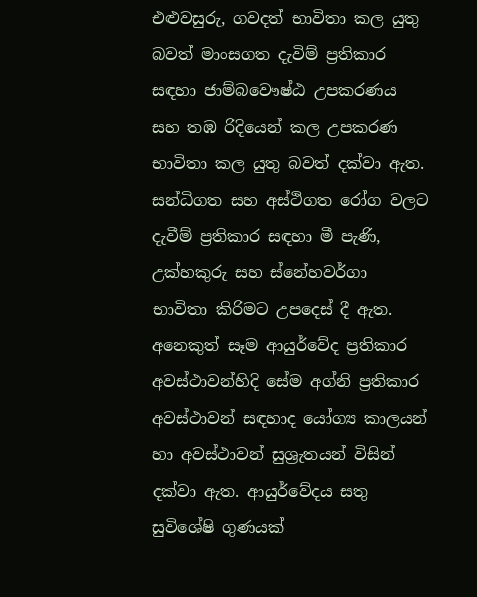එළුවසුරු, ගවදත් භාවිතා කල යුතු බවත් මාංසගත දැවිම් ප්‍රතිකාර සඳහා ජාම්බවෞෂ්ඨ උපකරණය සහ තඹ රිදියෙන් කල උපකරණ භාවිතා කල යුතු බවත් දක්වා ඇත. සන්ධිගත සහ අස්ථිගත රෝග වලට දැවීම් ප්‍රතිකාර සඳහා මී පැණි, උක්හකුරු සහ ස්නේහවර්ගා භාවිතා කිරිමට උපදෙස් දී ඇත.
අනෙකුත් සෑම ආයුර්වේද ප්‍රතිකාර අවස්ථාවන්හිදි සේම අග්නි ප්‍රතිකාර අවස්ථාවන් සඳහාද යෝග්‍ය කාලයන් හා අවස්ථාවන් සුශ්‍රැතයන් විසින් දක්වා ඇත. ආයුර්වේදය සතු සුවිශේෂි ගුණයක්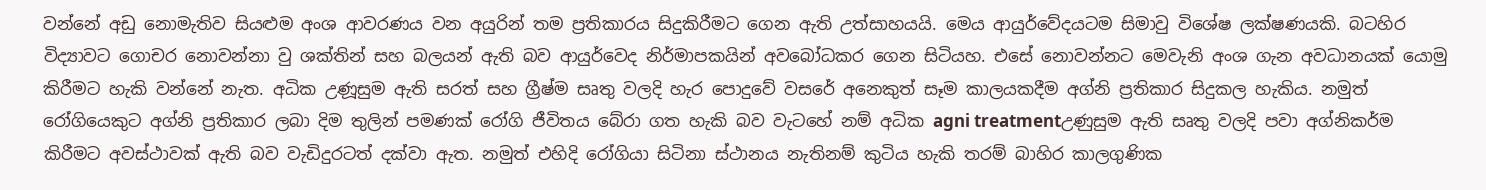වන්නේ අඩු නොමැතිව සියළුම අංශ ආවරණය වන අයුරින් තම ප්‍රතිකාරය සිදුකිරීමට ගෙන ඇති උත්සාහයයි. මෙය ආයුර්වේදයටම සිමාවු විශේෂ ලක්ෂණයකි. බටහිර විද්‍යාවට ගොචර නොවන්නා වු ශක්තින් සහ බලයන් ඇති බව ආයුර්වෙද නිර්මාපකයින් අවබෝධකර ගෙන සිටියහ. එසේ නොවන්නට මෙවැනි අංශ ගැන අවධානයක් යොමු කිරීමට හැකි වන්නේ නැත. අධික උණූසුම ඇති සරත් සහ ග්‍රීෂ්ම සෘතු වලදි හැර පොදුවේ වසරේ අනෙකුත් සෑම කාලයකදීම අග්නි ප්‍රතිකාර සිදුකල හැකිය. නමුත් රෝගියෙකුට අග්නි ප්‍රතිකාර ලබා දිම තුලින් පමණක් රෝගි ජීවිතය බේරා ගත හැකි බව වැටහේ නම් අධික agni treatmentඋණුසුම ඇති සෘතු වලදි පවා අග්නිකර්ම කිරීමට අවස්ථාවක් ඇති බව වැඩිදුරටත් දක්වා ඇත. නමුත් එහිදි රෝගියා සිටිනා ස්ථානය නැතිනම් කුටිය හැකි තරම් බාහිර ‍කාලගුණික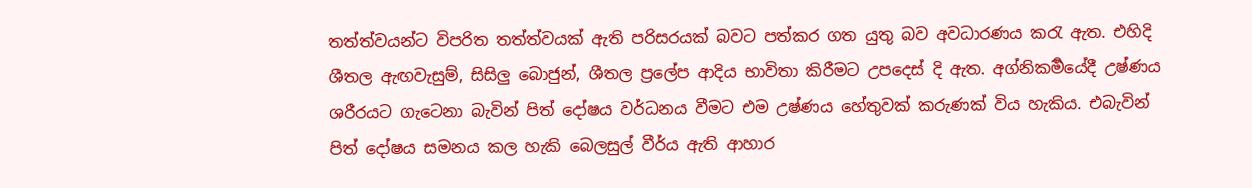තත්ත්වයන්ට විපරිත තත්ත්වයක් ඇති පරිසරයක් බවට පත්කර ගත යුතු බව අවධාරණය කරැ ඇත. එහිදි ශීතල ඇඟවැසුම්, සිසිලු බොජුන්, ශීතල ප්‍රලේප ආදිය භාවිතා කිරීමට උපදෙස් දි ඇත. අග්නිකර්‍මයේදී උෂ්ණය ශරීරයට ගැටෙනා බැවින් පිත් දෝෂය වර්ධනය වීමට එම උෂ්ණය හේතුවක් කරුණක් විය හැකිය. එබැවින් පිත් දෝෂය සමනය කල හැකි බෙලසුල් වීර්ය ඇති ආහාර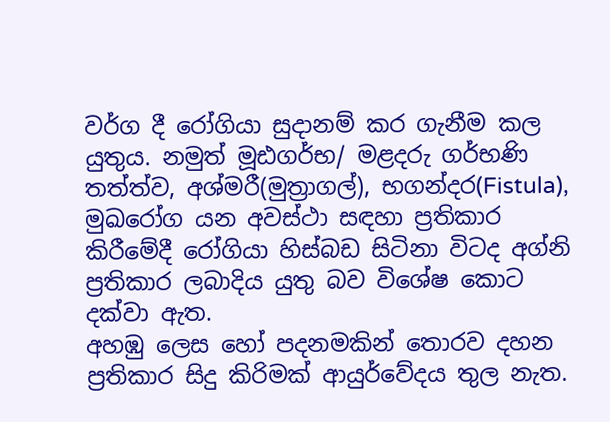වර්ග දී රෝගියා සුදානම් කර ගැනීම කල යුතුය. නමුත් මූඪගර්භ/ මළදරු ගර්භණි තත්ත්ව, අශ්මරී(මුත්‍රාගල්), භගන්දර(Fistula), මුඛරෝග යන අවස්ථා සඳහා ප්‍රතිකාර කිරීමේදී රෝගියා හිස්බඩ සිටිනා විටද අග්නි ප්‍රතිකාර ලබාදිය යුතු බව විශේෂ කොට දක්වා ඇත.
අහඹු ලෙස හෝ පදනමකින් තොරව දහන ප්‍රතිකාර සිදු කිරිමක් ආයුර්වේදය තුල නැත.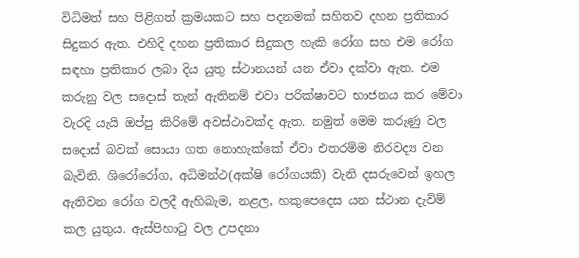විධිමත් සහ පිළිගත් ක්‍රමයකට සහ පදනමක් සහිතව දහන ප්‍රතිකාර සිදුකර ඇත. එහිදි දහන ප්‍රතිකාර සිදුකල හැකි රෝග සහ එම රෝග සඳහා ප්‍රතිකාර ලබා දිය යුතු ස්ථානයන් යන ඒවා දක්වා ඇත. එම කරුනු වල සදොස් තැන් ඇතිනම් එවා පරික්ෂාවට භාජනය කර මේවා වැරදි යැයි ඔප්පු කිරිමේ අවස්ථාවක්ද ඇත. නමුත් මෙම කරුණු වල සදොස් බවක් සොයා ගත නොහැක්කේ ඒවා එතරම්ම නිරවද්‍ය වන බැවිනි. ශිරෝරෝග, අධිමන්ථ(අක්ෂි රෝගයකි) වැනි දසරුවෙන් ඉහල ඇතිවන රෝග වලදී ඇහිබැම, නළල, හකුපෙදෙස යන ස්ථාන දැවිම් කල යුතුය. ඇස්පිහාටු වල උපදනා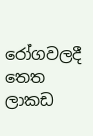රෝගවලදී තෙත ලාකඩ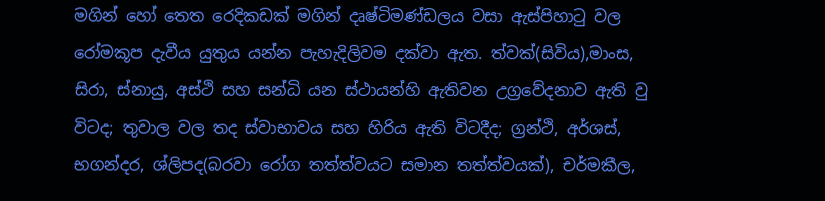මගින් හෝ තෙත රෙදිකඩක් මගින් දෘෂ්ටිමණ්ඩලය වසා ඇස්පිහාටු වල රෝමකූප දැවීය යුතුය යන්න පැහැදිලිවම දක්වා ඇත. ත්වක්(සිවිය),මාංස, සිරා, ස්නායු, අස්ථි සහ සන්ධි යන ස්ථායන්හි ඇතිවන උග්‍රවේදනාව ඇති වු විටද; තුවාල වල තද ස්වාභාවය සහ හිරිය ඇති විටදීද; ග්‍රන්ථි, අර්ශස්, භගන්දර, ශ්ලිපද(බරවා රෝග තත්ත්වයට සමාන තත්ත්වයක්), චර්මකීල,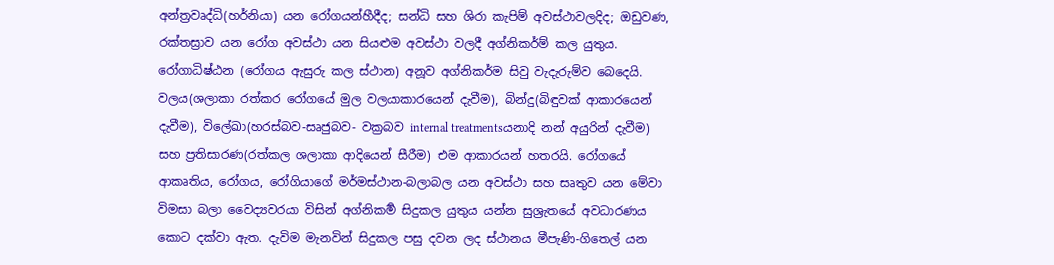අන්ත්‍රවෘද්ධි(හර්නියා) යන රෝගයන්හීදීද; සන්ධි සහ ශිරා කැපිම් අවස්ථාවලදිද; ඔඩුවණ, රක්තස්‍රාව යන රෝග අවස්ථා යන සියළුම අවස්ථා වලදී අග්නිකර්ම් කල යුතුය. රෝගාධිෂ්ඨන (රෝගය ඇසුරු කල ස්ථාන) අනූව අග්නිකර්ම සිවු වැදැරුම්ව බෙදෙයි. වලය(ශලාකා රත්කර රෝගයේ මුල වලයාකාරයෙන් දැවීම), බින්දු(බිඳුවක් ආකාරයෙන් දැවීම), විලේඛා(හරස්බව-සෘජුබව- වක්‍රබව internal treatmentsයනාදි නන් අයුරින් දැවීම) සහ ප්‍රතිසාරණ(රත්කල ශලාකා ආදියෙන් සීරීම) එම ආකාරයන් හතරයි. රෝගයේ ආකෘතිය, රෝගය, රෝගියාගේ මර්මස්ථාන-බලාබල යන අවස්ථා සහ සෘතුව යන මේවා විමසා බලා වෛද්‍යවරයා විසින් අග්නිකර්‍ම සිදුකල යුතුය යන්න සුශ්‍රැතයේ අවධාරණය කොට දක්වා ඇත. දැවිම මැනවින් සිදුකල පසු දවන ලද ස්ථානය මීපැණි-ගිතෙල් යන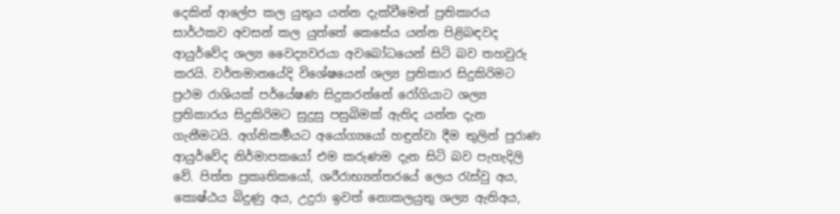දෙකින් ආලේප කල යුතුය යන්න දැක්වීමෙන් ප්‍රතිකාරය සාර්ථකව අවසන් කල යුත්තේ කෙසේය යන්න පිළිබඳවද ආයුර්වේද ශල්‍ය වෛද්‍යවරයා අවබෝධයෙන් සිටි බව තහවුරු කරයි. වර්තමානයේදි විශේෂයෙන් ශල්‍ය ප්‍රතිකාර සිදුකිරිමට ප්‍රථම රාශියක් පර්යේෂණ සිදුකරන්නේ රෝගියාට ශල්‍ය ප්‍රතිකාරය සිදුකිරිමට සුදුසු පසුබිමක් ඇතිද යන්න දැන ගැනීමටයි. අග්නිකර්‍මයට අයෝග්‍යයෝ හඳුන්වා දීම තුලින් පුරාණ ආයුර්වේද නිර්මාපකයෝ එම කරුණම දැන සිටි බව පැහැදිලි වේ. පිත්ත ප්‍රකෘතිකයෝ, ශරීරාභ්‍යන්තරයේ ලෙය රැස්වු අය, කොෂ්ඨය බිදුණු අය, උදුරා ඉවත් නොකලයුතු ශල්‍ය ඇතිඅය,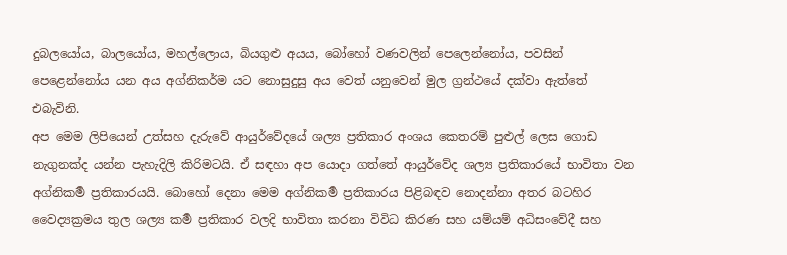දුබලයෝය, බාලයෝය, මහල්ලොය, බියගුළු අයය, බෝහෝ වණවලින් පෙලෙන්නෝය, පවසින් පෙළෙන්නෝය යන අය අග්නිකර්ම යට නොසුදුසු අය වෙත් යනුවෙන් මුල ග්‍රන්ථයේ දක්වා ඇත්තේ එබැවිනි.
අප මෙම ලිපියෙන් උත්සහ දැරුවේ ආයුර්වේදයේ ශල්‍ය ප්‍රතිකාර අංශය කෙ‍තරම් පුළුල් ලෙස ගොඩ නැගුනක්ද යන්න පැහැදිලි කිරිමටයි. ඒ සඳහා අප යොදා ගත්තේ ආයුර්වේද ශල්‍ය ප්‍රතිකාරයේ භාවිතා වන අග්නිකර්‍ම ප්‍රතිකාරයයි. බොහෝ දෙනා මෙම අග්නිකර්‍ම ප්‍රතිකාරය පිළිබඳව නොදන්නා අතර බටහිර වෛද්‍යක්‍රමය තුල ශල්‍ය කර්‍ම ප්‍රතිකාර වලදි භාවිතා කරනා විවිධ කිරණ සහ යම්යම් අධිසංවේදී සහ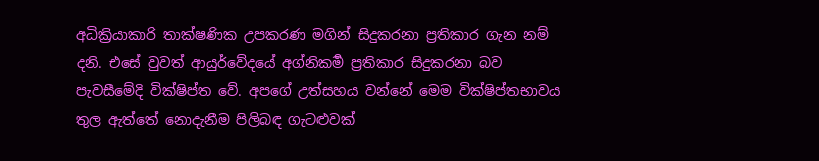අධික්‍රියාකාරි තාක්ෂණික උපකරණ මගින් සිදුකරනා ප්‍රතිකාර ගැන නම් දනි. එසේ වුවත් ආයුර්වේදයේ අග්නිකර්‍ම ප්‍රතිකාර සිදුකරනා බව පැවසීමේදි වික්ෂිප්ත වේ. අපගේ උත්සහය වන්නේ මෙම වික්ෂිප්තභාවය තුල ඇත්තේ නොදැනීම පිලිබඳ ගැටළුවක්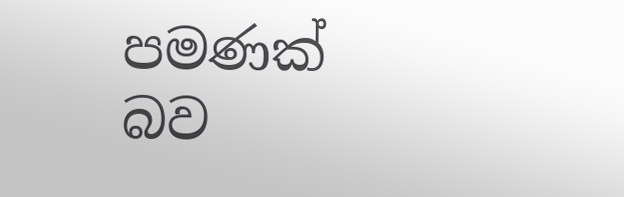පමණක් බව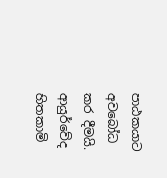පාඨකයාට අවබෝධ කර දීමයි. ආයුර්වේද හිතකාමි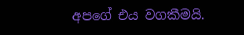අපගේ එය වගකීමයි.